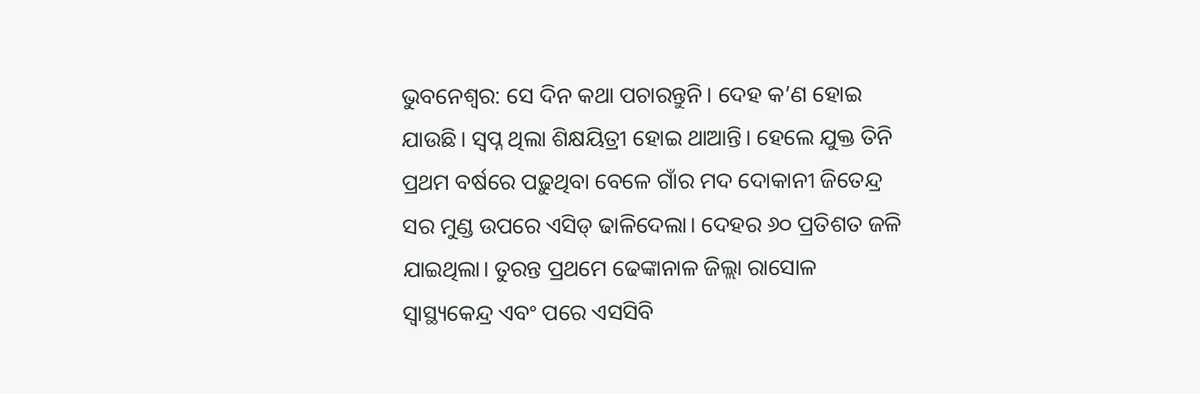ଭୁବନେଶ୍ବର: ସେ ଦିନ କଥା ପଚାରନ୍ତୁନି। ଦେହ କ’ଣ ହୋଇ ଯାଉଛି। ସ୍ବପ୍ନ ଥିଲା ଶିକ୍ଷୟିତ୍ରୀ ହୋଇ ଥାଆନ୍ତି। ହେଲେ ଯୁକ୍ତ ତିନି ପ୍ରଥମ ବର୍ଷରେ ପଢ଼ୁଥିବା ବେଳେ ଗାଁର ମଦ ଦୋକାନୀ ଜିତେନ୍ଦ୍ର ସର ମୁଣ୍ଡ ଉପରେ ଏସିଡ୍‌ ଢାଳିଦେଲା। ଦେହର ୬୦ ପ୍ରତିଶତ ଜଳି ଯାଇଥିଲା। ତୁରନ୍ତ ପ୍ରଥମେ ଢେଙ୍କାନାଳ ଜିଲ୍ଲା ରାସୋଳ ସ୍ବାସ୍ଥ୍ୟକେନ୍ଦ୍ର ଏବଂ ପରେ ଏସସିବି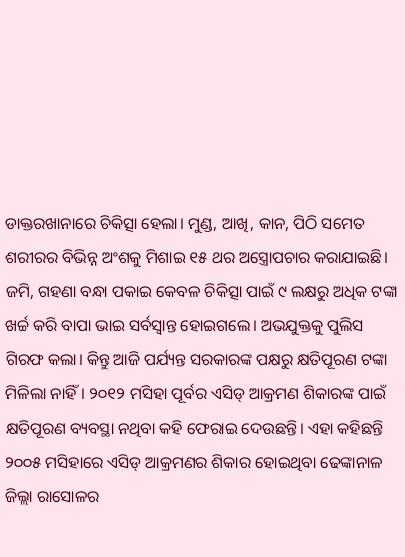ଡାକ୍ତରଖାନାରେ ଚିକିତ୍ସା ହେଲା। ମୁଣ୍ଡ, ଆଖି, କାନ, ପିଠି ସମେତ ଶରୀରର ବିଭିନ୍ନ ଅଂଶକୁ ମିଶାଇ ୧୫ ଥର ଅସ୍ତ୍ରୋପଚାର କରାଯାଇଛି। ଜମି, ଗହଣା ବନ୍ଧା ପକାଇ କେବଳ ଚିକିତ୍ସା ପାଇଁ ୯ ଲକ୍ଷରୁ ଅଧିକ ଟଙ୍କା ଖର୍ଚ୍ଚ କରି ବାପା ଭାଇ ସର୍ବସ୍ବାନ୍ତ ହୋଇଗଲେ। ଅଭଯୁକ୍ତକୁ ପୁଲିସ ଗିରଫ କଲା। କିନ୍ତୁ ଆଜି ପର୍ଯ୍ୟନ୍ତ ସରକାରଙ୍କ ପକ୍ଷରୁ କ୍ଷତିପୂରଣ ଟଙ୍କା ମିଳିଲା ନାହିଁ। ୨୦୧୨ ମସିହା ପୂର୍ବର ଏସିଡ୍‌ ଆକ୍ରମଣ ଶିକାରଙ୍କ ପାଇଁ କ୍ଷତିପୂରଣ ବ୍ୟବସ୍ଥା ନଥିବା କହି ଫେରାଇ ଦେଉଛନ୍ତି। ଏହା କହିଛନ୍ତି ୨୦୦୫ ମସିହାରେ ଏସିଡ୍‌ ଆକ୍ରମଣର ଶିକାର ହୋଇଥିବା ଢେଙ୍କାନାଳ ଜିଲ୍ଲା ରାସୋଳର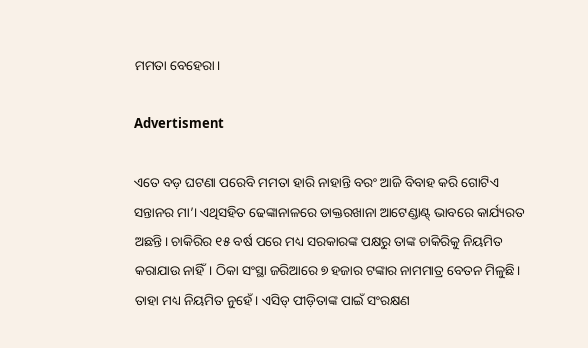ମମତା ବେହେରା।

Advertisment

ଏତେ ବଡ଼ ଘଟଣା ପରେବି ମମତା ହାରି ନାହାନ୍ତି ବରଂ ଆଜି ବିବାହ କରି ଗୋଟିଏ ସନ୍ତାନର ମା’। ଏଥିସହିତ ଢେଙ୍କାନାଳରେ ଡାକ୍ତରଖାନା ଆଟେଣ୍ଡାଣ୍ଟ୍‌ ଭାବରେ କାର୍ଯ୍ୟରତ ଅଛନ୍ତି। ଚାକିରିର ୧୫ ବର୍ଷ ପରେ ମଧ୍ୟ ସରକାରଙ୍କ ପକ୍ଷରୁ ତାଙ୍କ ଚାକିରିକୁ ନିୟମିତ କରାଯାଉ ନାହିଁ। ଠିକା ସଂସ୍ଥା ଜରିଆରେ ୭ ହଜାର ଟଙ୍କାର ନାମମାତ୍ର ବେତନ ମିଳୁଛି। ତାହା ମଧ୍ୟ ନିୟମିତ ନୁହେଁ। ଏସିଡ୍‌ ପୀଡ଼ିତାଙ୍କ ପାଇଁ ସଂରକ୍ଷଣ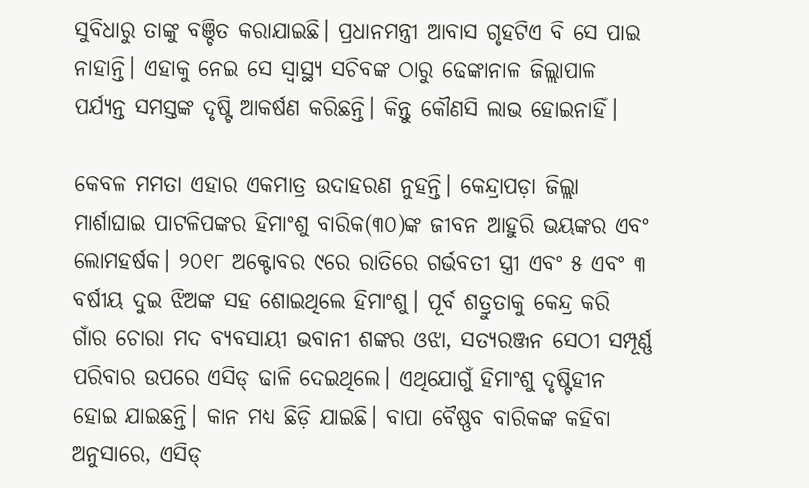ସୁବିଧାରୁ ତାଙ୍କୁ ବଞ୍ଚିତ କରାଯାଇଛି। ପ୍ରଧାନମନ୍ତ୍ରୀ ଆବାସ ଗୃହଟିଏ ବି ସେ ପାଇ ନାହାନ୍ତି। ଏହାକୁ ନେଇ ସେ ସ୍ବାସ୍ଥ୍ୟ ସଚିବଙ୍କ ଠାରୁ ଢେଙ୍କାନାଳ ଜିଲ୍ଲାପାଳ ପର୍ଯ୍ୟନ୍ତ ସମସ୍ତଙ୍କ ଦୃଷ୍ଟି ଆକର୍ଷଣ କରିଛନ୍ତି। କିନ୍ତୁ କୌଣସି ଲାଭ ହୋଇନାହିଁ।

କେବଳ ମମତା ଏହାର ଏକମାତ୍ର ଉଦାହରଣ ନୁହନ୍ତି। କେନ୍ଦ୍ରାପଡ଼ା ଜିଲ୍ଲା ମାର୍ଶାଘାଇ ପାଟଳିପଙ୍କର ହିମାଂଶୁ ବାରିକ(୩୦)ଙ୍କ ଜୀବନ ଆହୁରି ଭୟଙ୍କର ଏବଂ ଲୋମହର୍ଷକ। ୨୦୧୮ ଅକ୍ଟୋବର ୯ରେ ରାତିରେ ଗର୍ଭବତୀ ସ୍ତ୍ରୀ ଏବଂ ୫ ଏବଂ ୩ ବର୍ଷୀୟ ଦୁଇ ଝିଅଙ୍କ ସହ ଶୋଇଥିଲେ ହିମାଂଶୁ। ପୂର୍ବ ଶତ୍ରୁତାକୁ କେନ୍ଦ୍ର କରି ଗାଁର ଚୋରା ମଦ ବ୍ୟବସାୟୀ ଭବାନୀ ଶଙ୍କର ଓଝା, ସତ୍ୟରଞ୍ଜନ ସେଠୀ ସମ୍ପୂର୍ଣ୍ଣ ପରିବାର ଉପରେ ଏସିଡ୍‌ ଢାଳି ଦେଇଥିଲେ। ଏଥିଯୋଗୁଁ ହିମାଂଶୁ ଦୃଷ୍ଟିହୀନ ହୋଇ ଯାଇଛନ୍ତି। କାନ ମଧ୍ୟ ଛିଡ଼ି ଯାଇଛି। ବାପା ବୈଷ୍ଣବ ବାରିକଙ୍କ କହିବା ଅନୁସାରେ, ଏସିଡ୍‌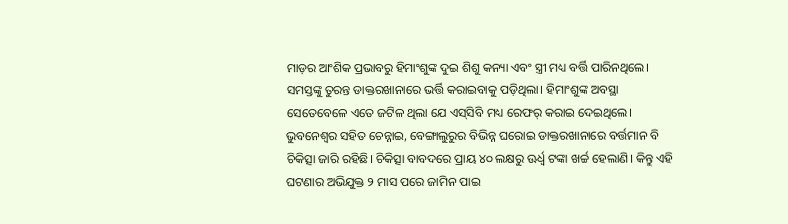ମାଡ଼ର ଆଂଶିକ ପ୍ରଭାବରୁ ହିମାଂଶୁଙ୍କ ଦୁଇ ଶିଶୁ କନ୍ୟା ଏବଂ ସ୍ତ୍ରୀ ମଧ୍ୟ ବର୍ତ୍ତି ପାରିନଥିଲେ। ସମସ୍ତଙ୍କୁ ତୁରନ୍ତ ଡାକ୍ତରଖାନାରେ ଭର୍ତ୍ତି କରାଇବାକୁ ପଡ଼ିଥିଲା। ହିମାଂଶୁଙ୍କ ଅବସ୍ଥା ସେତେବେଳେ ଏତେ ଜଟିଳ ଥିଲା ଯେ ଏସ୍‌ସିବି ମଧ୍ୟ ରେଫର୍‌ କରାଇ ଦେଇଥିଲେ। ଭୁବନେଶ୍ବର ସହିତ ଚେନ୍ନାଇ, ବେଙ୍ଗାଲୁରୁର ବିଭିନ୍ନ ଘରୋଇ ଡାକ୍ତରଖାନାରେ ବର୍ତ୍ତମାନ ବି ଚିକିତ୍ସା ଜାରି ରହିଛି। ଚିକିତ୍ସା ବାବଦରେ ପ୍ରାୟ ୪୦ ଲକ୍ଷରୁ ଊର୍ଧ୍ବ ଟଙ୍କା ଖର୍ଚ୍ଚ ହେଲାଣି। କିନ୍ତୁ ଏହି ଘଟଣାର ଅଭିଯୁକ୍ତ ୨ ମାସ ପରେ ଜାମିନ ପାଇ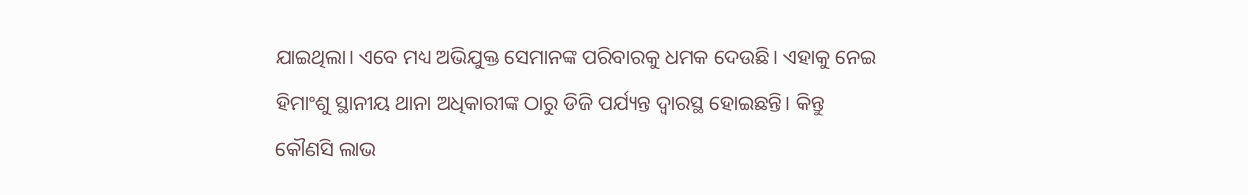ଯାଇଥିଲା। ଏବେ ମଧ୍ୟ ଅଭିଯୁକ୍ତ ସେମାନଙ୍କ ପରିବାରକୁ ଧମକ ଦେଉଛି। ଏହାକୁ ନେଇ ହିମାଂଶୁ ସ୍ଥାନୀୟ ଥାନା ଅଧିକାରୀଙ୍କ ଠାରୁ ଡିଜି ପର୍ଯ୍ୟନ୍ତ ଦ୍ବାରସ୍ଥ ହୋଇଛନ୍ତି। କିନ୍ତୁ କୌଣସି ଲାଭ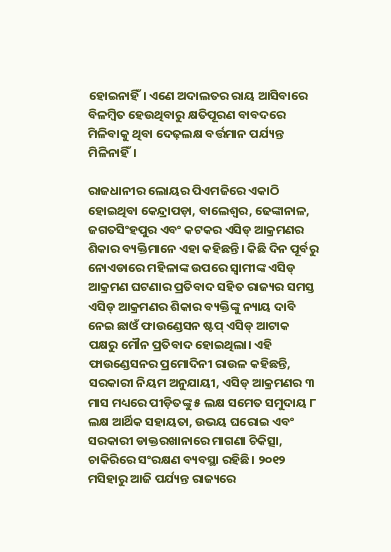ହୋଇନାହିଁ। ଏଣେ ଅଦାଲତର ରାୟ ଆସିବାରେ ବିଳମ୍ବିତ ହେଉଥିବାରୁ କ୍ଷତିପୂରଣ ବାବଦରେ ମିଳିବାକୁ ଥିବା ଦେଢ଼ଲକ୍ଷ ବର୍ତ୍ତମାନ ପର୍ଯ୍ୟନ୍ତ ମିଳିନାହିଁ।

ରାଜଧାନୀର ଲୋୟର ପିଏମଜିରେ ଏକାଠି ହୋଇଥିବା କେନ୍ଦ୍ରାପଡ଼ା, ବାଲେଶ୍ବର, ଢେଙ୍କାନାଳ, ଜଗତସିଂହପୁର ଏବଂ କଟକର ଏସିଡ୍‌ ଆକ୍ରମଣର ଶିକାର ବ୍ୟକ୍ତିମାନେ ଏହା କହିଛନ୍ତି। କିଛି ଦିନ ପୂର୍ବରୁ ନୋଏଡାରେ ମହିଳାଙ୍କ ଉପରେ ସ୍ବାମୀଙ୍କ ଏସିଡ୍‌ ଆକ୍ରମଣ ଘଟଣାର ପ୍ରତିବାଦ ସହିତ ରାଜ୍ୟର ସମସ୍ତ ଏସିଡ୍‌ ଆକ୍ରମଣର ଶିକାର ବ୍ୟକ୍ତିଙ୍କୁ ନ୍ୟାୟ ଦାବି ନେଇ ଛାଓଁ ଫାଉଣ୍ଡେସନ ଷ୍ଟପ୍‌ ଏସିଡ୍‌ ଆଟାକ ପକ୍ଷରୁ ମୌନ ପ୍ରତିବାଦ ହୋଇଥିଲା। ଏହି ଫାଉଣ୍ଡେସନର ପ୍ରମୋଦିନୀ ରାଉଳ କହିଛନ୍ତି, ସରକାରୀ ନିୟମ ଅନୁଯାୟୀ, ଏସିଡ୍‌ ଆକ୍ରମଣର ୩ ମାସ ମଧ୍ୟରେ ପୀଡ଼ିତଙ୍କୁ ୫ ଲକ୍ଷ ସମେତ ସମୁଦାୟ ୮ ଲକ୍ଷ ଆର୍ଥିକ ସହାୟତା, ଉଭୟ ଘରୋଇ ଏବଂ ସରକାରୀ ଡାକ୍ତରଖାନାରେ ମାଗଣା ଚିକିତ୍ସା, ଚାକିରିରେ ସଂରକ୍ଷଣ ବ୍ୟବସ୍ଥା ରହିଛି। ୨୦୧୨ ମସିହାରୁ ଆଜି ପର୍ଯ୍ୟନ୍ତ ରାଜ୍ୟରେ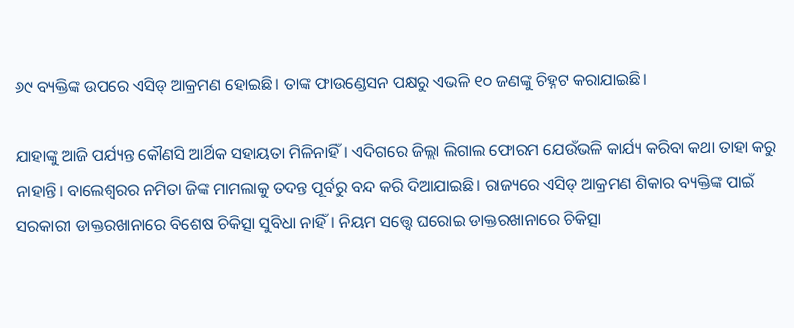୬୯ ବ୍ୟକ୍ତିଙ୍କ ଉପରେ ଏସିଡ୍‌ ଆକ୍ରମଣ ହୋଇଛି। ତାଙ୍କ ଫାଉଣ୍ଡେସନ ପକ୍ଷରୁ ଏଭଳି ୧୦ ଜଣଙ୍କୁ ଚିହ୍ନଟ କରାଯାଇଛି।

ଯାହାଙ୍କୁ ଆଜି ପର୍ଯ୍ୟନ୍ତ କୌଣସି ଆର୍ଥିକ ସହାୟତା ମିଳିନାହିଁ। ଏଦିଗରେ ଜିଲ୍ଲା ଲିଗାଲ ଫୋରମ ଯେଉଁଭଳି କାର୍ଯ୍ୟ କରିବା କଥା ତାହା କରୁ ନାହାନ୍ତି। ବାଲେଶ୍ବରର ନମିତା ଜିଙ୍କ ମାମଲାକୁ ତଦନ୍ତ ପୂର୍ବରୁ ବନ୍ଦ କରି ଦିଆଯାଇଛି। ରାଜ୍ୟରେ ଏସିଡ୍‌ ଆକ୍ରମଣ ଶିକାର ବ୍ୟକ୍ତିଙ୍କ ପାଇଁ ସରକାରୀ ଡାକ୍ତରଖାନାରେ ବିଶେଷ ଚିକିତ୍ସା ସୁବିଧା ନାହିଁ। ନିୟମ ସତ୍ତ୍ବେ ଘରୋଇ ଡାକ୍ତରଖାନାରେ ଚିକିତ୍ସା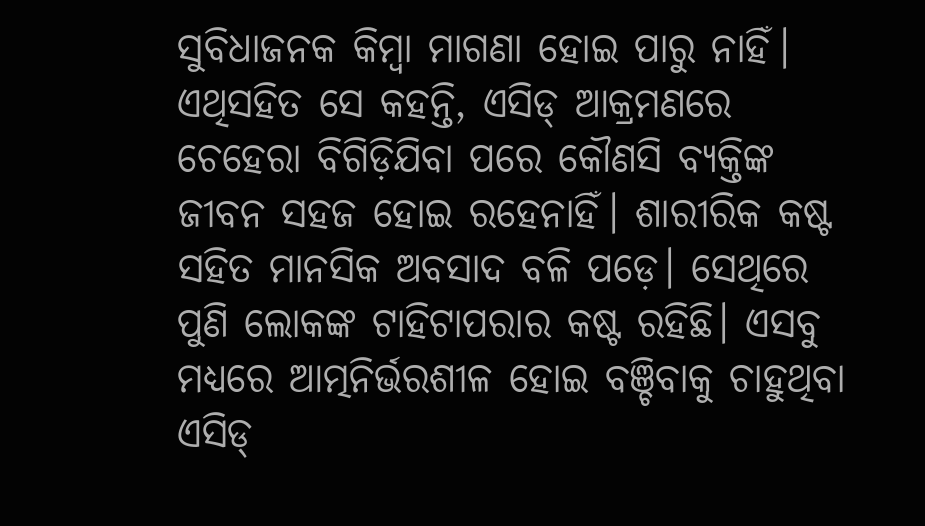ସୁବିଧାଜନକ କିମ୍ବା ମାଗଣା ହୋଇ ପାରୁ ନାହିଁ। ଏଥିସହିତ ସେ କହନ୍ତି, ଏସିଡ୍‌ ଆକ୍ରମଣରେ ଚେହେରା ବିଗିଡ଼ିଯିବା ପରେ କୌଣସି ବ୍ୟକ୍ତିଙ୍କ ଜୀବନ ସହଜ ହୋଇ ରହେନାହିଁ। ଶାରୀରିକ କଷ୍ଟ ସହିତ ମାନସିକ ଅବସାଦ ବଳି ପଡ଼େ। ସେଥିରେ ପୁଣି ଲୋକଙ୍କ ଟାହିଟାପରାର କଷ୍ଟ ରହିଛି। ଏସବୁ ମଧ୍ୟରେ ଆତ୍ମନିର୍ଭରଶୀଳ ହୋଇ ବଞ୍ଚିବାକୁ ଚାହୁଥିବା ଏସିଡ୍‌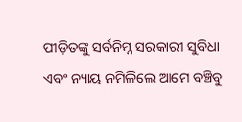ପୀଡ଼ିତଙ୍କୁ ସର୍ବନିମ୍ନ ସରକାରୀ ସୁବିଧା ଏବଂ ନ୍ୟାୟ ନମିଳିଲେ ଆମେ ବଞ୍ଚିବୁ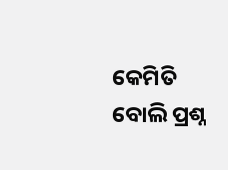କେମିତି ବୋଲି ପ୍ରଶ୍ନ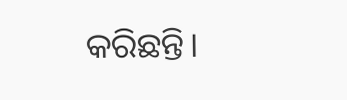କରିଛନ୍ତି।